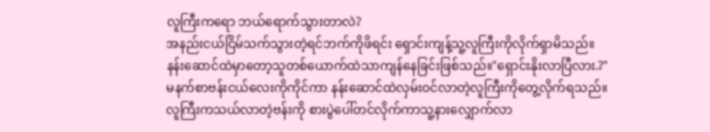လူကြီးကရော ဘယ်ရောက်သွားတာလဲ?
အနည်းငယ်ငြိမ်သက်သွားတဲ့ရင်ဘက်ကိုဖိရင်း ရှောင်းကျန့်သူ့လူကြီးကိုလိုက်ရှာမိသည်။
နန်းဆောင်ထဲမှာတော့သူတစ်ယောက်ထဲသာကျန်နေခြင်းဖြစ်သည်။"ရှောင်းနိုးလာပြီလား.?"
မနက်စာဗန်းငယ်လေးကိုကိုင်ကာ နန်းဆောင်ထဲလှမ်းဝင်လာတဲ့လူကြီးကိုတွေ့လိုက်ရသည်။
လူကြီးကသယ်လာတဲ့ဗန်းကို စားပွဲပေါ်တင်လိုက်ကာသူ့နားလျှောက်လာ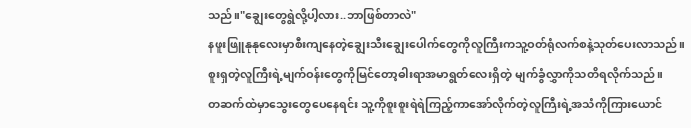သည်။"ချွေးတွေရွဲလို့ပါ့လား..ဘာဖြစ်တာလဲ"
နဖူးဖြူနုနုလေးမှာစီးကျနေတဲ့ချွေးသီးချွေးပေါက်တွေကိုလူကြီးကသူ့ဝတ်ရုံလက်စနဲ့သုတ်ပေးလာသည်။
စူးရှတဲ့လူကြီးရဲ့မျက်ဝန်းတွေကိုမြင်တော့ဓါးရာအမာရွတ်လေးရှိတဲ့ မျက်ခွံလွှာကိုသတိရလိုက်သည်။
တဆက်ထဲမှာသွေးတွေပေနေရင်း သူ့ကိုစူးစူးရဲရဲကြည့်ကာအော်လိုက်တဲ့လူကြီးရဲ့အသံကိုကြားယောင်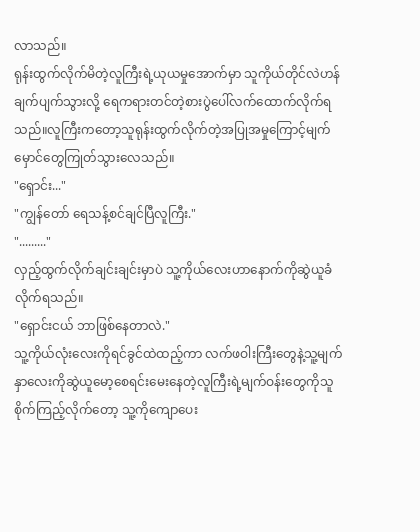လာသည်။
ရုန်းထွက်လိုက်မိတဲ့လူကြီးရဲ့ယုယမှုအောက်မှာ သူကိုယ်တိုင်လဲဟန်ချက်ပျက်သွားလို့ ရေကရားတင်တဲ့စားပွဲပေါ်လက်ထောက်လိုက်ရသည်။လူကြီးကတော့သူရုန်းထွက်လိုက်တဲ့အပြုအမှုကြောင့်မျက်မှောင်တွေကြုတ်သွားလေသည်။
"ရှောင်း..."
"ကျွန်တော် ရေသန့်စင်ချင်ပြီလူကြီး."
"........."
လှည့်ထွက်လိုက်ချင်းချင်းမှာပဲ သူ့ကိုယ်လေးဟာနောက်ကိုဆွဲယူခံလိုက်ရသည်။
"ရှောင်းငယ် ဘာဖြစ်နေတာလဲ."
သူ့ကိုယ်လုံးလေးကိုရင်ခွင်ထဲထည့်ကာ လက်ဖဝါးကြီးတွေနဲ့သူ့မျက်နှာလေးကိုဆွဲယူမော့စေရင်းမေးနေတဲ့လူကြီးရဲ့မျက်ဝန်းတွေကိုသူစိုက်ကြည့်လိုက်တော့ သူ့ကိုကျောပေး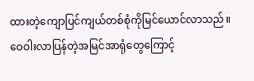ထားတဲ့ကျောပြင်ကျယ်တစ်စုံကိုမြင်ယောင်လာသည်။
ဝေဝါးလာပြန်တဲ့အမြင်အာရုံတွေကြောင့်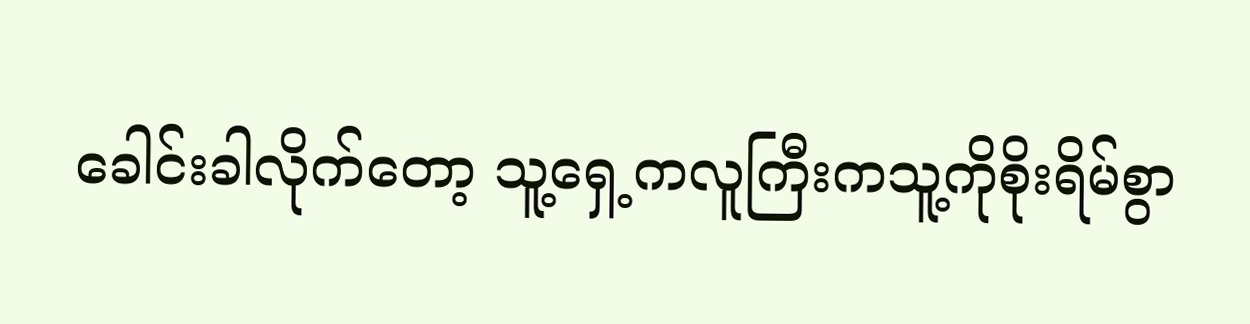ခေါင်းခါလိုက်တော့ သူ့ရှေ့ကလူကြီးကသူ့ကိုစိုးရိမ်စွာ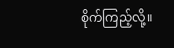စိုက်ကြည့်လို့။